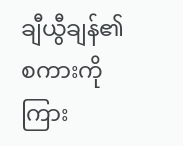ချီယွီချန်၏ စကားကို ကြား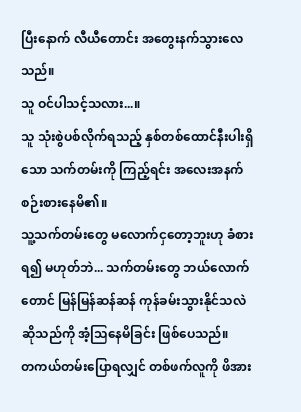ပြီးနောက် လီယီတောင်း အတွေးနက်သွားလေသည်။
သူ ဝင်ပါသင့်သလား...။
သူ သုံးစွဲပစ်လိုက်ရသည့် နှစ်တစ်ထောင်နီးပါးရှိသော သက်တမ်းကို ကြည့်ရင်း အလေးအနက် စဉ်းစားနေမိ၏။
သူ့သက်တမ်းတွေ မလောက်ငှတော့ဘူးဟု ခံစားရ၍ မဟုတ်ဘဲ... သက်တမ်းတွေ ဘယ်လောက်တောင် မြန်မြန်ဆန်ဆန် ကုန်ခမ်းသွားနိုင်သလဲ ဆိုသည်ကို အံ့သြနေမိခြင်း ဖြစ်ပေသည်။
တကယ်တမ်းပြောရလျှင် တစ်ဖက်လူကို ဖိအား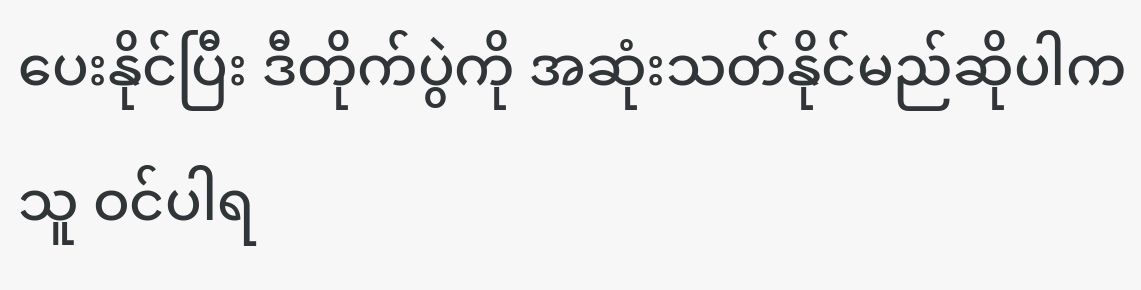ပေးနိုင်ပြီး ဒီတိုက်ပွဲကို အဆုံးသတ်နိုင်မည်ဆိုပါက သူ ဝင်ပါရ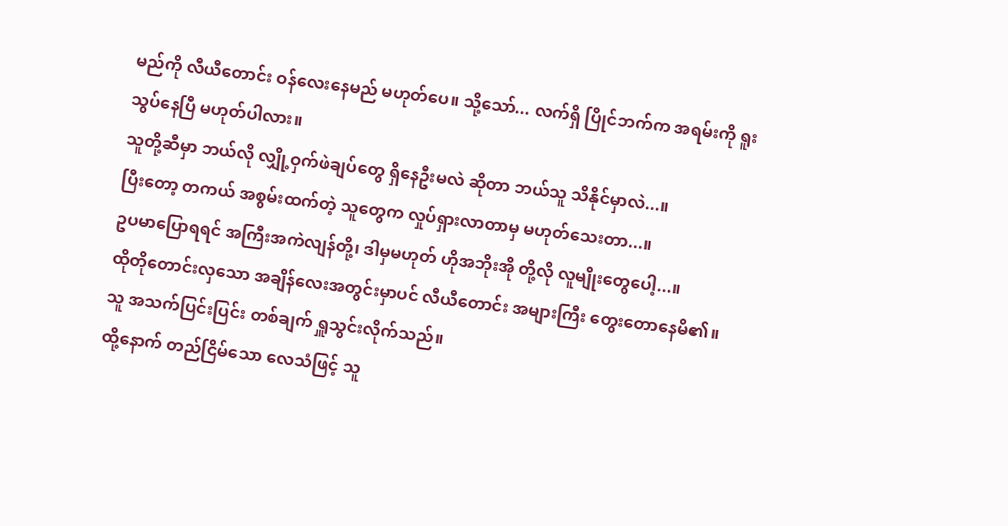မည်ကို လီယီတောင်း ဝန်လေးနေမည် မဟုတ်ပေ။ သို့သော်... လက်ရှိ ပြိုင်ဘက်က အရမ်းကို ရူးသွပ်နေပြီ မဟုတ်ပါလား။
သူတို့ဆီမှာ ဘယ်လို လျှို့ဝှက်ဖဲချပ်တွေ ရှိနေဦးမလဲ ဆိုတာ ဘယ်သူ သိနိုင်မှာလဲ...။
ပြီးတော့ တကယ် အစွမ်းထက်တဲ့ သူတွေက လှုပ်ရှားလာတာမှ မဟုတ်သေးတာ...။
ဥပမာပြောရရင် အကြီးအကဲလျန်တို့၊ ဒါမှမဟုတ် ဟိုအဘိုးအို တို့လို လူမျိုးတွေပေါ့...။
ထိုတိုတောင်းလှသော အချိန်လေးအတွင်းမှာပင် လီယီတောင်း အများကြီး တွေးတောနေမိ၏။
သူ အသက်ပြင်းပြင်း တစ်ချက် ရှူသွင်းလိုက်သည်။
ထို့နောက် တည်ငြိမ်သော လေသံဖြင့် သူ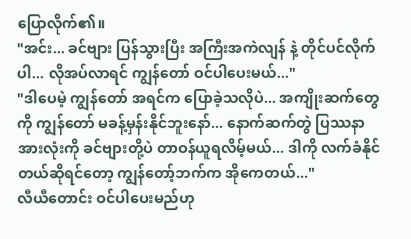ပြောလိုက်၏။
"အင်း... ခင်ဗျား ပြန်သွားပြီး အကြီးအကဲလျန် နဲ့ တိုင်ပင်လိုက်ပါ... လိုအပ်လာရင် ကျွန်တော် ဝင်ပါပေးမယ်..."
"ဒါပေမဲ့ ကျွန်တော် အရင်က ပြောခဲ့သလိုပဲ... အကျိုးဆက်တွေကို ကျွန်တော် မခန့်မှန်းနိုင်ဘူးနော်... နောက်ဆက်တွဲ ပြဿနာ အားလုံးကို ခင်ဗျားတို့ပဲ တာဝန်ယူရလိမ့်မယ်... ဒါကို လက်ခံနိုင်တယ်ဆိုရင်တော့ ကျွန်တော့်ဘက်က အိုကေတယ်..."
လီယီတောင်း ဝင်ပါပေးမည်ဟု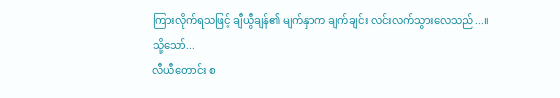ကြားလိုက်ရသဖြင့် ချီယွီချန်၏ မျက်နှာက ချက်ချင်း လင်းလက်သွားလေသည်...။
သို့သော်...
လီယီတောင်း စ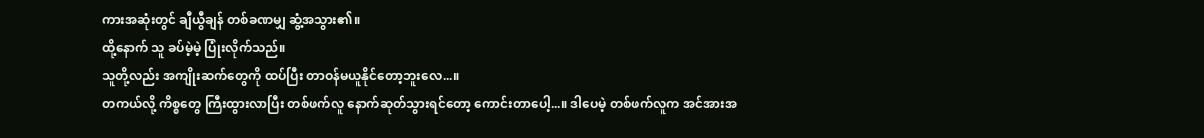ကားအဆုံးတွင် ချီယွီချန် တစ်ခဏမျှ ဆွံ့အသွား၏။
ထို့နောက် သူ ခပ်မဲ့မဲ့ ပြုံးလိုက်သည်။
သူတို့လည်း အကျိုးဆက်တွေကို ထပ်ပြီး တာဝန်မယူနိုင်တော့ဘူးလေ...။
တကယ်လို့ ကိစ္စတွေ ကြီးထွားလာပြီး တစ်ဖက်လူ နောက်ဆုတ်သွားရင်တော့ ကောင်းတာပေါ့...။ ဒါပေမဲ့ တစ်ဖက်လူက အင်အားအ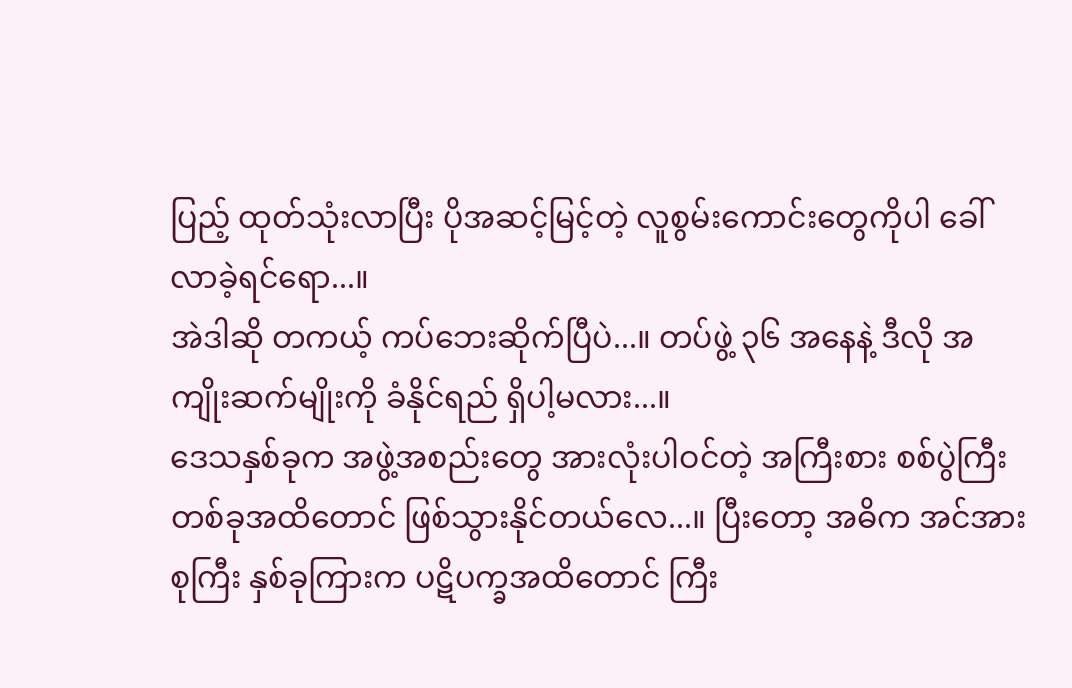ပြည့် ထုတ်သုံးလာပြီး ပိုအဆင့်မြင့်တဲ့ လူစွမ်းကောင်းတွေကိုပါ ခေါ်လာခဲ့ရင်ရော...။
အဲဒါဆို တကယ့် ကပ်ဘေးဆိုက်ပြီပဲ...။ တပ်ဖွဲ့ ၃၆ အနေနဲ့ ဒီလို အကျိုးဆက်မျိုးကို ခံနိုင်ရည် ရှိပါ့မလား...။
ဒေသနှစ်ခုက အဖွဲ့အစည်းတွေ အားလုံးပါဝင်တဲ့ အကြီးစား စစ်ပွဲကြီးတစ်ခုအထိတောင် ဖြစ်သွားနိုင်တယ်လေ...။ ပြီးတော့ အဓိက အင်အားစုကြီး နှစ်ခုကြားက ပဋိပက္ခအထိတောင် ကြီး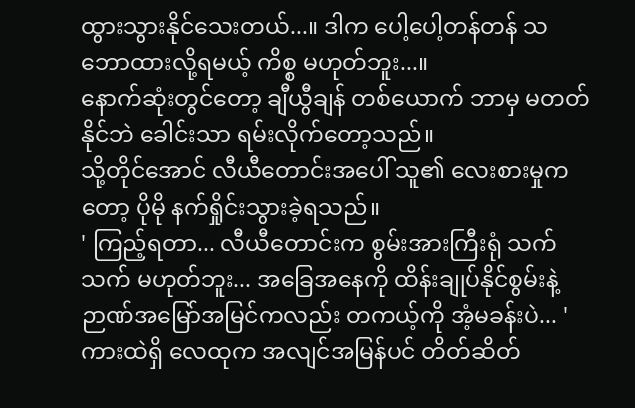ထွားသွားနိုင်သေးတယ်...။ ဒါက ပေါ့ပေါ့တန်တန် သဘောထားလို့ရမယ့် ကိစ္စ မဟုတ်ဘူး...။
နောက်ဆုံးတွင်တော့ ချီယွီချန် တစ်ယောက် ဘာမှ မတတ်နိုင်ဘဲ ခေါင်းသာ ရမ်းလိုက်တော့သည်။
သို့တိုင်အောင် လီယီတောင်းအပေါ် သူ၏ လေးစားမှုကတော့ ပိုမို နက်ရှိုင်းသွားခဲ့ရသည်။
' ကြည့်ရတာ... လီယီတောင်းက စွမ်းအားကြီးရုံ သက်သက် မဟုတ်ဘူး... အခြေအနေကို ထိန်းချုပ်နိုင်စွမ်းနဲ့ ဉာဏ်အမြော်အမြင်ကလည်း တကယ့်ကို အံ့မခန်းပဲ... '
ကားထဲရှိ လေထုက အလျင်အမြန်ပင် တိတ်ဆိတ်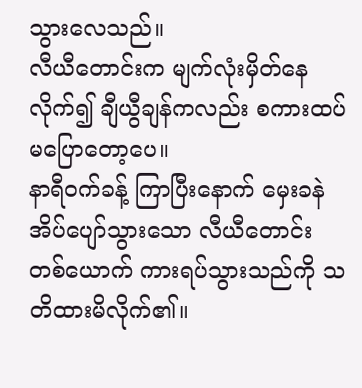သွားလေသည်။
လီယီတောင်းက မျက်လုံးမှိတ်နေလိုက်၍ ချီယွီချန်ကလည်း စကားထပ်မပြောတော့ပေ။
နာရီဝက်ခန့် ကြာပြီးနောက် မှေးခနဲ အိပ်ပျော်သွားသော လီယီတောင်း တစ်ယောက် ကားရပ်သွားသည်ကို သတိထားမိလိုက်၏။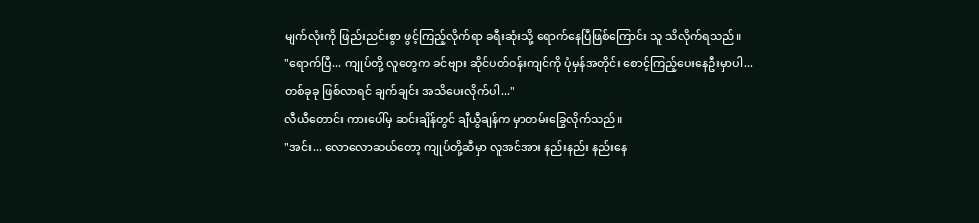မျက်လုံးကို ဖြည်းညင်းစွာ ဖွင့်ကြည့်လိုက်ရာ ခရီးဆုံးသို့ ရောက်နေပြီဖြစ်ကြောင်း သူ သိလိုက်ရသည်။
"ရောက်ပြီ... ကျုပ်တို့ လူတွေက ခင်ဗျား ဆိုင်ပတ်ဝန်းကျင်ကို ပုံမှန်အတိုင်း စောင့်ကြည့်ပေးနေဦးမှာပါ... တစ်ခုခု ဖြစ်လာရင် ချက်ချင်း အသိပေးလိုက်ပါ..."
လီယီတောင်း ကားပေါ်မှ ဆင်းချိန်တွင် ချီယွီချန်က မှာတမ်းခြွေလိုက်သည်။
"အင်း... လောလောဆယ်တော့ ကျုပ်တို့ဆီမှာ လူအင်အား နည်းနည်း နည်းနေ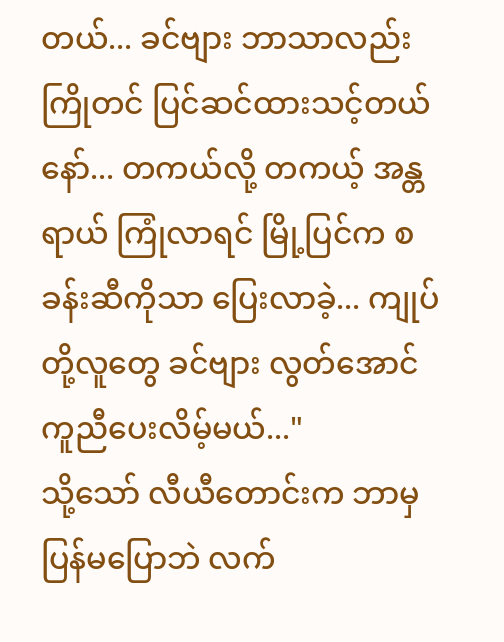တယ်... ခင်ဗျား ဘာသာလည်း ကြိုတင် ပြင်ဆင်ထားသင့်တယ်နော်... တကယ်လို့ တကယ့် အန္တရာယ် ကြုံလာရင် မြို့ပြင်က စခန်းဆီကိုသာ ပြေးလာခဲ့... ကျုပ်တို့လူတွေ ခင်ဗျား လွတ်အောင် ကူညီပေးလိမ့်မယ်..."
သို့သော် လီယီတောင်းက ဘာမှ ပြန်မပြောဘဲ လက်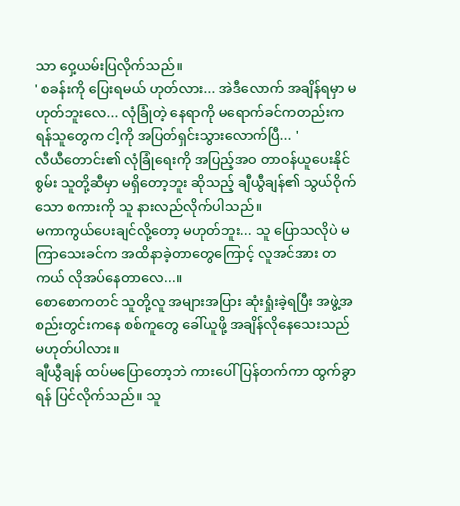သာ ဝှေ့ယမ်းပြလိုက်သည်။
' စခန်းကို ပြေးရမယ် ဟုတ်လား... အဲဒီလောက် အချိန်ရမှာ မဟုတ်ဘူးလေ... လုံခြုံတဲ့ နေရာကို မရောက်ခင်ကတည်းက ရန်သူတွေက ငါ့ကို အပြတ်ရှင်းသွားလောက်ပြီ... '
လီယီတောင်း၏ လုံခြုံရေးကို အပြည့်အဝ တာဝန်ယူပေးနိုင်စွမ်း သူတို့ဆီမှာ မရှိတော့ဘူး ဆိုသည့် ချီယွီချန်၏ သွယ်ဝိုက်သော စကားကို သူ နားလည်လိုက်ပါသည်။
မကာကွယ်ပေးချင်လို့တော့ မဟုတ်ဘူး... သူ ပြောသလိုပဲ မကြာသေးခင်က အထိနာခဲ့တာတွေကြောင့် လူအင်အား တကယ် လိုအပ်နေတာလေ...။
စောစောကတင် သူတို့လူ အများအပြား ဆုံးရှုံးခဲ့ရပြီး အဖွဲ့အစည်းတွင်းကနေ စစ်ကူတွေ ခေါ်ယူဖို့ အချိန်လိုနေသေးသည် မဟုတ်ပါလား။
ချီယွီချန် ထပ်မပြောတော့ဘဲ ကားပေါ်ပြန်တက်ကာ ထွက်ခွာရန် ပြင်လိုက်သည်။ သူ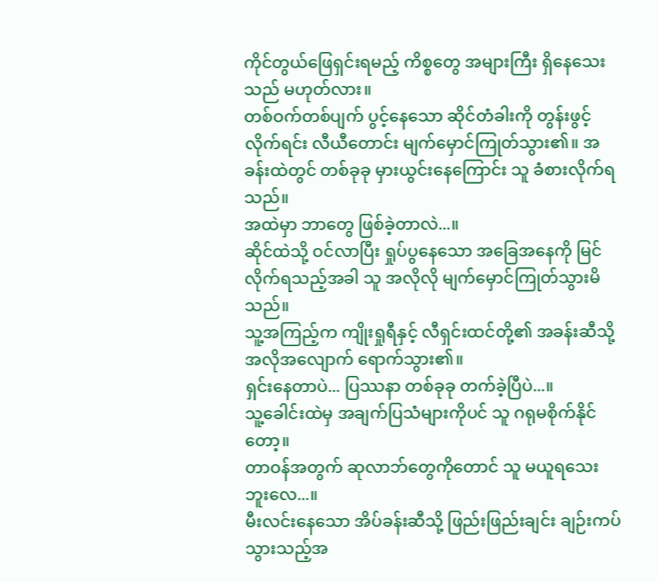ကိုင်တွယ်ဖြေရှင်းရမည့် ကိစ္စတွေ အများကြီး ရှိနေသေးသည် မဟုတ်လား။
တစ်ဝက်တစ်ပျက် ပွင့်နေသော ဆိုင်တံခါးကို တွန်းဖွင့်လိုက်ရင်း လီယီတောင်း မျက်မှောင်ကြုတ်သွား၏။ အခန်းထဲတွင် တစ်ခုခု မှားယွင်းနေကြောင်း သူ ခံစားလိုက်ရသည်။
အထဲမှာ ဘာတွေ ဖြစ်ခဲ့တာလဲ...။
ဆိုင်ထဲသို့ ဝင်လာပြီး ရှုပ်ပွနေသော အခြေအနေကို မြင်လိုက်ရသည့်အခါ သူ အလိုလို မျက်မှောင်ကြုတ်သွားမိသည်။
သူ့အကြည့်က ကျိုးရှုရီနှင့် လီရှင်းထင်တို့၏ အခန်းဆီသို့ အလိုအလျောက် ရောက်သွား၏။
ရှင်းနေတာပဲ... ပြဿနာ တစ်ခုခု တက်ခဲ့ပြီပဲ...။
သူ့ခေါင်းထဲမှ အချက်ပြသံများကိုပင် သူ ဂရုမစိုက်နိုင်တော့။
တာဝန်အတွက် ဆုလာဘ်တွေကိုတောင် သူ မယူရသေးဘူးလေ...။
မီးလင်းနေသော အိပ်ခန်းဆီသို့ ဖြည်းဖြည်းချင်း ချဉ်းကပ်သွားသည့်အ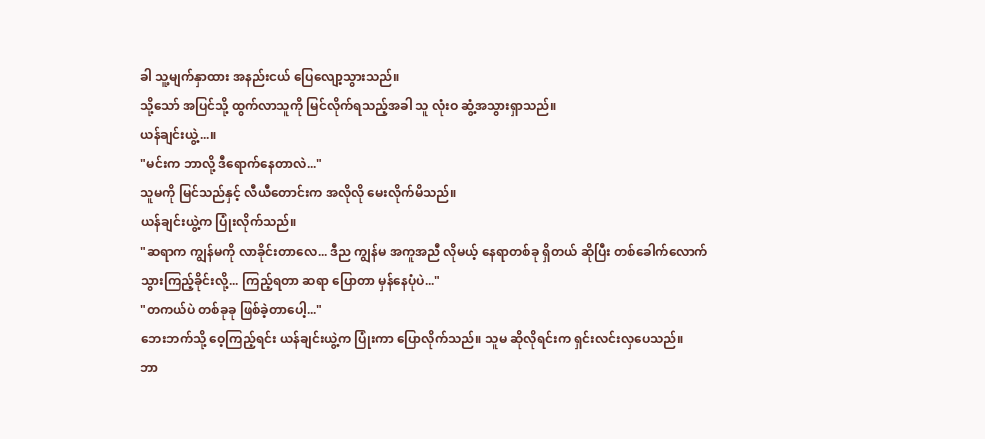ခါ သူ့မျက်နှာထား အနည်းငယ် ပြေလျော့သွားသည်။
သို့သော် အပြင်သို့ ထွက်လာသူကို မြင်လိုက်ရသည့်အခါ သူ လုံးဝ ဆွံ့အသွားရှာသည်။
ယန်ချင်းယွဲ့...။
"မင်းက ဘာလို့ ဒီရောက်နေတာလဲ..."
သူမကို မြင်သည်နှင့် လီယီတောင်းက အလိုလို မေးလိုက်မိသည်။
ယန်ချင်းယွဲ့က ပြုံးလိုက်သည်။
"ဆရာက ကျွန်မကို လာခိုင်းတာလေ... ဒီည ကျွန်မ အကူအညီ လိုမယ့် နေရာတစ်ခု ရှိတယ် ဆိုပြီး တစ်ခေါက်လောက် သွားကြည့်ခိုင်းလို့... ကြည့်ရတာ ဆရာ ပြောတာ မှန်နေပုံပဲ..."
"တကယ်ပဲ တစ်ခုခု ဖြစ်ခဲ့တာပေါ့..."
ဘေးဘက်သို့ ဝေ့ကြည့်ရင်း ယန်ချင်းယွဲ့က ပြုံးကာ ပြောလိုက်သည်။ သူမ ဆိုလိုရင်းက ရှင်းလင်းလှပေသည်။
ဘာ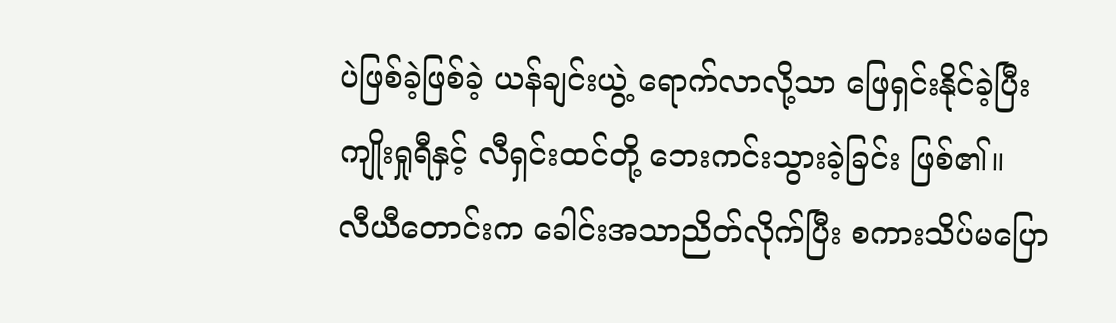ပဲဖြစ်ခဲ့ဖြစ်ခဲ့ ယန်ချင်းယွဲ့ ရောက်လာလို့သာ ဖြေရှင်းနိုင်ခဲ့ပြီး ကျိုးရှုရီနှင့် လီရှင်းထင်တို့ ဘေးကင်းသွားခဲ့ခြင်း ဖြစ်၏။
လီယီတောင်းက ခေါင်းအသာညိတ်လိုက်ပြီး စကားသိပ်မပြော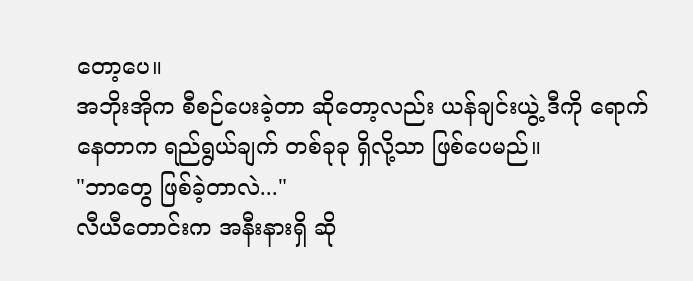တော့ပေ။
အဘိုးအိုက စီစဉ်ပေးခဲ့တာ ဆိုတော့လည်း ယန်ချင်းယွဲ့ ဒီကို ရောက်နေတာက ရည်ရွယ်ချက် တစ်ခုခု ရှိလို့သာ ဖြစ်ပေမည်။
"ဘာတွေ ဖြစ်ခဲ့တာလဲ..."
လီယီတောင်းက အနီးနားရှိ ဆို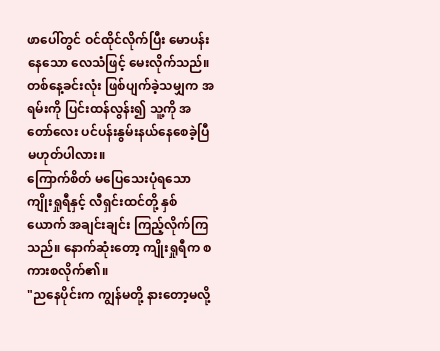ဖာပေါ်တွင် ဝင်ထိုင်လိုက်ပြီး မောပန်းနေသော လေသံဖြင့် မေးလိုက်သည်။
တစ်နေ့ခင်းလုံး ဖြစ်ပျက်ခဲ့သမျှက အရမ်းကို ပြင်းထန်လွန်း၍ သူ့ကို အတော်လေး ပင်ပန်းနွမ်းနယ်နေစေခဲ့ပြီ မဟုတ်ပါလား။
ကြောက်စိတ် မပြေသေးပုံရသော ကျိုးရှုရီနှင့် လီရှင်းထင်တို့ နှစ်ယောက် အချင်းချင်း ကြည့်လိုက်ကြသည်။ နောက်ဆုံးတော့ ကျိုးရှုရီက စကားစလိုက်၏။
"ညနေပိုင်းက ကျွန်မတို့ နားတော့မလို့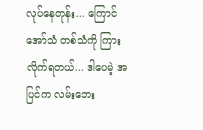လုပ်နေတုန်း... ကြောင်အော်သံ တစ်သံကို ကြားလိုက်ရတယ်... ဒါပေမဲ့ အပြင်က လမ်းဘေး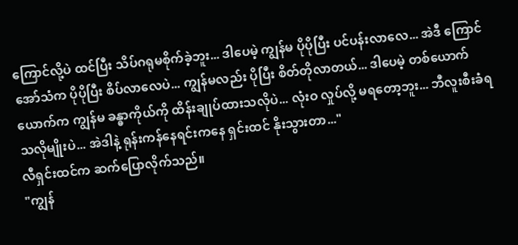ကြောင်လို့ပဲ ထင်ပြီး သိပ်ဂရုမစိုက်ခဲ့ဘူး... ဒါပေမဲ့ ကျွန်မ ပိုပိုပြီး ပင်ပန်းလာလေ... အဲဒီ ကြောင်အော်သံက ပိုပိုပြီး စိပ်လာလေပဲ... ကျွန်မလည်း ပိုပြီး စိတ်တိုလာတယ်... ဒါပေမဲ့ တစ်ယောက်ယောက်က ကျွန်မ ခန္ဓာကိုယ်ကို ထိန်းချုပ်ထားသလိုပဲ... လုံးဝ လှုပ်လို့ မရတော့ဘူး... ဘီလူးစီးခံရသလိုမျိုးပဲ... အဲဒါနဲ့ ရုန်းကန်နေရင်းကနေ ရှင်းထင် နိုးသွားတာ..."
လီရှင်းထင်က ဆက်ပြောလိုက်သည်။
"ကျွန်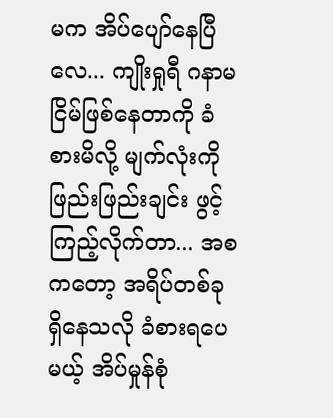မက အိပ်ပျော်နေပြီလေ... ကျိုးရှုရီ ဂနာမငြိမ်ဖြစ်နေတာကို ခံစားမိလို့ မျက်လုံးကို ဖြည်းဖြည်းချင်း ဖွင့်ကြည့်လိုက်တာ... အစကတော့ အရိပ်တစ်ခု ရှိနေသလို ခံစားရပေမယ့် အိပ်မှုန်စုံ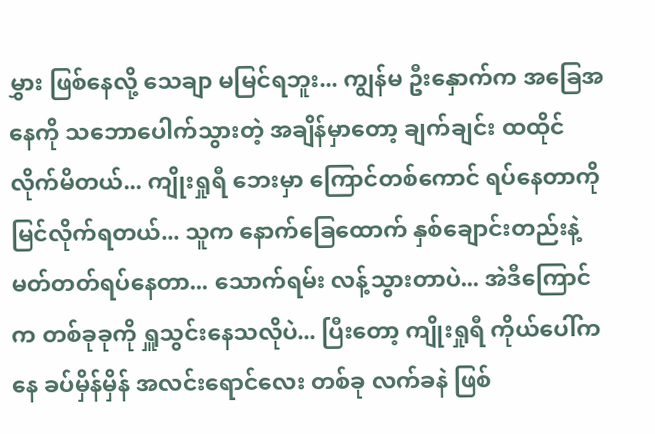မွှား ဖြစ်နေလို့ သေချာ မမြင်ရဘူး... ကျွန်မ ဦးနှောက်က အခြေအနေကို သဘောပေါက်သွားတဲ့ အချိန်မှာတော့ ချက်ချင်း ထထိုင်လိုက်မိတယ်... ကျိုးရှုရီ ဘေးမှာ ကြောင်တစ်ကောင် ရပ်နေတာကို မြင်လိုက်ရတယ်... သူက နောက်ခြေထောက် နှစ်ချောင်းတည်းနဲ့ မတ်တတ်ရပ်နေတာ... သောက်ရမ်း လန့်သွားတာပဲ... အဲဒီကြောင်က တစ်ခုခုကို ရှူသွင်းနေသလိုပဲ... ပြီးတော့ ကျိုးရှုရီ ကိုယ်ပေါ်ကနေ ခပ်မှိန်မှိန် အလင်းရောင်လေး တစ်ခု လက်ခနဲ ဖြစ်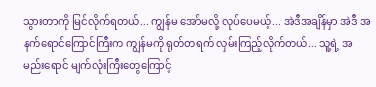သွားတာကို မြင်လိုက်ရတယ်... ကျွန်မ အော်မလို့ လုပ်ပေမယ့်... အဲဒီအချိန်မှာ အဲဒီ အနက်ရောင်ကြောင်ကြီးက ကျွန်မကို ရုတ်တရက် လှမ်းကြည့်လိုက်တယ်... သူ့ရဲ့ အမည်းရောင် မျက်လုံးကြီးတွေကြောင့်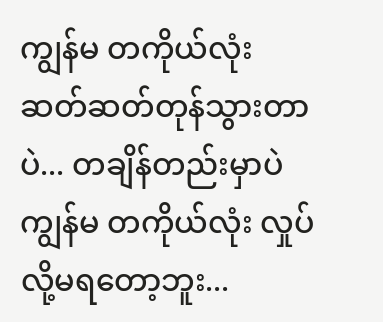ကျွန်မ တကိုယ်လုံး ဆတ်ဆတ်တုန်သွားတာပဲ... တချိန်တည်းမှာပဲ ကျွန်မ တကိုယ်လုံး လှုပ်လို့မရတော့ဘူး...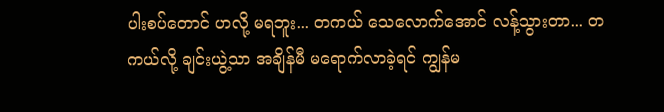ပါးစပ်တောင် ဟလို့ မရဘူး... တကယ် သေလောက်အောင် လန့်သွားတာ... တကယ်လို့ ချင်းယွဲ့သာ အချိန်မီ မရောက်လာခဲ့ရင် ကျွန်မ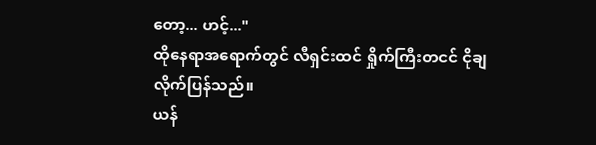တော့... ဟင့်..."
ထိုနေရာအရောက်တွင် လီရှင်းထင် ရှိုက်ကြီးတငင် ငိုချလိုက်ပြန်သည်။
ယန်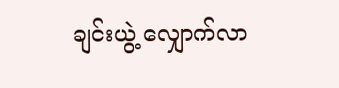ချင်းယွဲ့ လျှောက်လာ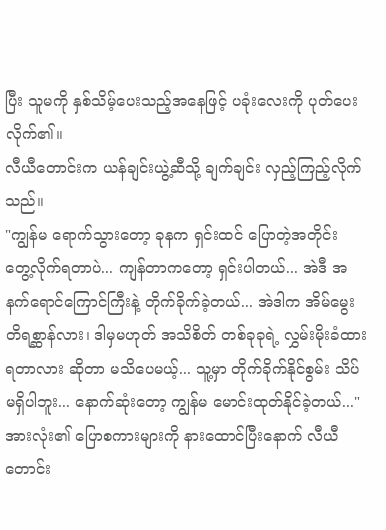ပြီး သူမကို နှစ်သိမ့်ပေးသည့်အနေဖြင့် ပခုံးလေးကို ပုတ်ပေးလိုက်၏။
လီယီတောင်းက ယန်ချင်းယွဲ့ဆီသို့ ချက်ချင်း လှည့်ကြည့်လိုက်သည်။
"ကျွန်မ ရောက်သွားတော့ ခုနက ရှင်းထင် ပြောတဲ့အတိုင်း တွေ့လိုက်ရတာပဲ... ကျန်တာကတော့ ရှင်းပါတယ်... အဲဒီ အနက်ရောင်ကြောင်ကြီးနဲ့ တိုက်ခိုက်ခဲ့တယ်... အဲဒါက အိမ်မွေးတိရစ္ဆာန်လား၊ ဒါမှမဟုတ် အသိစိတ် တစ်ခုခုရဲ့ လွှမ်းမိုးခံထားရတာလား ဆိုတာ မသိပေမယ့်... သူ့မှာ တိုက်ခိုက်နိုင်စွမ်း သိပ်မရှိပါဘူး... နောက်ဆုံးတော့ ကျွန်မ မောင်းထုတ်နိုင်ခဲ့တယ်..."
အားလုံး၏ ပြောစကားများကို နားထောင်ပြီးနောက် လီယီတောင်း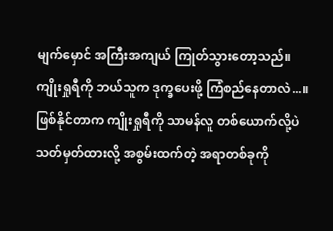မျက်မှောင် အကြီးအကျယ် ကြုတ်သွားတော့သည်။
ကျိုးရှုရီကို ဘယ်သူက ဒုက္ခပေးဖို့ ကြံစည်နေတာလဲ...။
ဖြစ်နိုင်တာက ကျိုးရှုရီကို သာမန်လူ တစ်ယောက်လို့ပဲ သတ်မှတ်ထားလို့ အစွမ်းထက်တဲ့ အရာတစ်ခုကို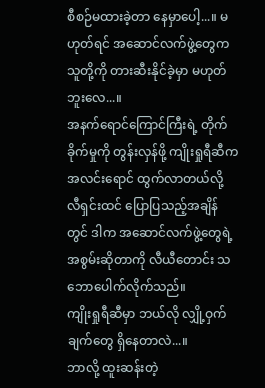စီစဉ်မထားခဲ့တာ နေမှာပေါ့...။ မဟုတ်ရင် အဆောင်လက်ဖွဲ့တွေက သူတို့ကို တားဆီးနိုင်ခဲ့မှာ မဟုတ်ဘူးလေ...။
အနက်ရောင်ကြောင်ကြီးရဲ့ တိုက်ခိုက်မှုကို တွန်းလှန်ဖို့ ကျိုးရှုရီဆီက အလင်းရောင် ထွက်လာတယ်လို့ လီရှင်းထင် ပြောပြသည့်အချိန်တွင် ဒါက အဆောင်လက်ဖွဲ့တွေရဲ့ အစွမ်းဆိုတာကို လီယီတောင်း သဘောပေါက်လိုက်သည်။
ကျိုးရှုရီဆီမှာ ဘယ်လို လျှို့ဝှက်ချက်တွေ ရှိနေတာလဲ...။
ဘာလို့ ထူးဆန်းတဲ့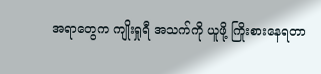အရာတွေက ကျိုးရှုရီ အသက်ကို ယူဖို့ ကြိုးစားနေရတာ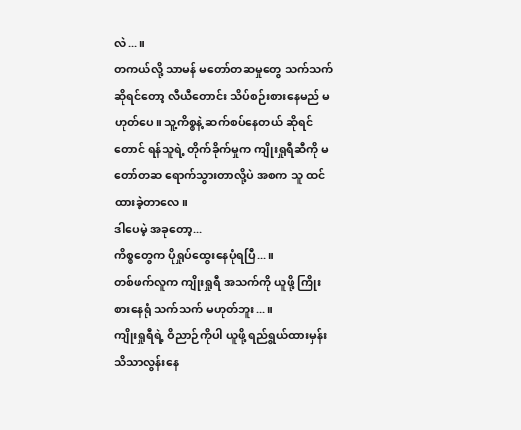လဲ...။
တကယ်လို့ သာမန် မတော်တဆမှုတွေ သက်သက် ဆိုရင်တော့ လီယီတောင်း သိပ်စဉ်းစားနေမည် မဟုတ်ပေ။ သူ့ကိစ္စနဲ့ ဆက်စပ်နေတယ် ဆိုရင်တောင် ရန်သူရဲ့ တိုက်ခိုက်မှုက ကျိုးရှုရီဆီကို မတော်တဆ ရောက်သွားတာလို့ပဲ အစက သူ ထင်ထားခဲ့တာလေ။
ဒါပေမဲ့ အခုတော့...
ကိစ္စတွေက ပိုရှုပ်ထွေးနေပုံရပြီ...။
တစ်ဖက်လူက ကျိုးရှုရီ အသက်ကို ယူဖို့ ကြိုးစားနေရုံ သက်သက် မဟုတ်ဘူး...။
ကျိုးရှုရီရဲ့ ဝိညာဉ်ကိုပါ ယူဖို့ ရည်ရွယ်ထားမှန်း သိသာလွန်းနေ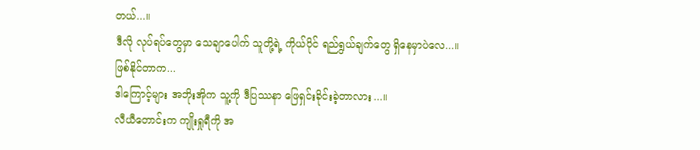တယ်...။
ဒီလို လုပ်ရပ်တွေမှာ သေချာပေါက် သူတို့ရဲ့ ကိုယ်ပိုင် ရည်ရွယ်ချက်တွေ ရှိနေမှာပဲလေ...။
ဖြစ်နိုင်တာက...
ဒါကြောင့်များ အဘိုးအိုက သူ့ကို ဒီပြဿနာ ဖြေရှင်းခိုင်းခဲ့တာလား...။
လီယီတောင်းက ကျိုးရှုရီကို အ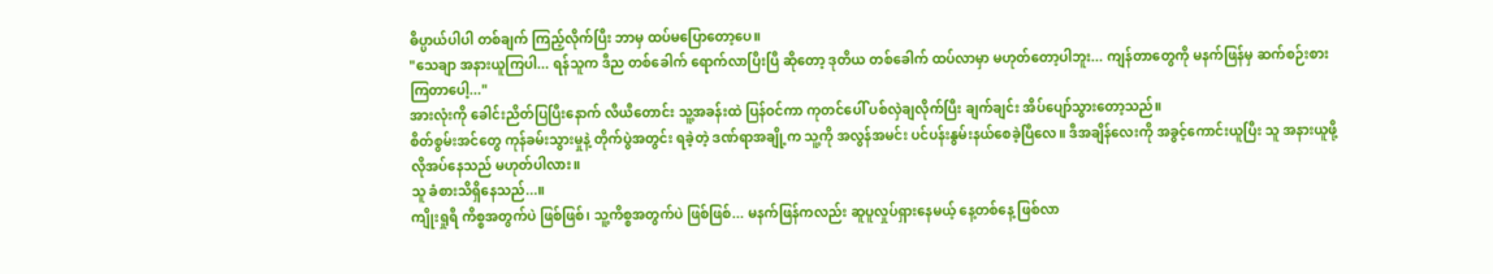ဓိပ္ပာယ်ပါပါ တစ်ချက် ကြည့်လိုက်ပြီး ဘာမှ ထပ်မပြောတော့ပေ။
"သေချာ အနားယူကြပါ... ရန်သူက ဒီည တစ်ခေါက် ရောက်လာပြီးပြီ ဆိုတော့ ဒုတိယ တစ်ခေါက် ထပ်လာမှာ မဟုတ်တော့ပါဘူး... ကျန်တာတွေကို မနက်ဖြန်မှ ဆက်စဉ်းစားကြတာပေါ့..."
အားလုံးကို ခေါင်းညိတ်ပြပြီးနောက် လီယီတောင်း သူ့အခန်းထဲ ပြန်ဝင်ကာ ကုတင်ပေါ် ပစ်လှဲချလိုက်ပြီး ချက်ချင်း အိပ်ပျော်သွားတော့သည်။
စိတ်စွမ်းအင်တွေ ကုန်ခမ်းသွားမှုနဲ့ တိုက်ပွဲအတွင်း ရခဲ့တဲ့ ဒဏ်ရာအချို့က သူ့ကို အလွန်အမင်း ပင်ပန်းနွမ်းနယ်စေခဲ့ပြီလေ။ ဒီအချိန်လေးကို အခွင့်ကောင်းယူပြီး သူ အနားယူဖို့ လိုအပ်နေသည် မဟုတ်ပါလား။
သူ ခံစားသိရှိနေသည်...။
ကျိုးရှုရီ ကိစ္စအတွက်ပဲ ဖြစ်ဖြစ်၊ သူ့ကိစ္စအတွက်ပဲ ဖြစ်ဖြစ်... မနက်ဖြန်ကလည်း ဆူပူလှုပ်ရှားနေမယ့် နေ့တစ်နေ့ ဖြစ်လာ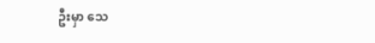ဦးမှာ သေ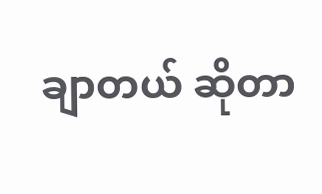ချာတယ် ဆိုတာ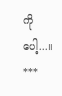ကိုပေါ့...။
***